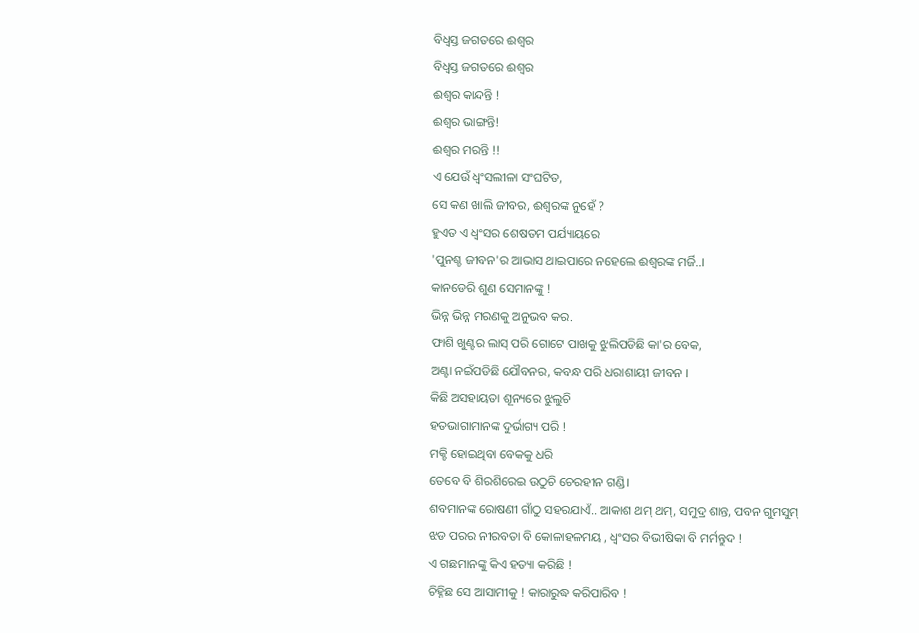ବିଧ୍ୱସ୍ତ ଜଗତରେ ଈଶ୍ୱର
ବିଧ୍ୱସ୍ତ ଜଗତରେ ଈଶ୍ୱର
ଈଶ୍ୱର କାନ୍ଦନ୍ତି !
ଈଶ୍ୱର ଭାଙ୍ଗନ୍ତି!
ଈଶ୍ୱର ମରନ୍ତି !!
ଏ ଯେଉଁ ଧ୍ୱଂସଲୀଳା ସଂଘଟିତ,
ସେ କଣ ଖାଲି ଜୀବର, ଈଶ୍ୱରଙ୍କ ନୁହେଁ ?
ହୁଏତ ଏ ଧ୍ୱଂସର ଶେଷତମ ପର୍ଯ୍ୟାୟରେ
'ପୁନଶ୍ଚ ଜୀବନ'ର ଆଭାସ ଥାଇପାରେ ନହେଲେ ଈଶ୍ୱରଙ୍କ ମର୍ଜି..।
କାନଡେରି ଶୁଣ ସେମାନଙ୍କୁ !
ଭିନ୍ନ ଭିନ୍ନ ମରଣକୁ ଅନୁଭବ କର.
ଫାଶି ଖୁଣ୍ଟର ଲାସ୍ ପରି ଗୋଟେ ପାଖକୁ ଝୁଲିପଡିଛି କା'ର ବେକ,
ଅଣ୍ଟା ନଇଁପଡିଛି ଯୌବନର, କବନ୍ଧ ପରି ଧରାଶାୟୀ ଜୀବନ ।
କିଛି ଅସହାୟତା ଶୂନ୍ୟରେ ଝୁଲୁଚି
ହତଭାଗାମାନଙ୍କ ଦୁର୍ଭାଗ୍ୟ ପରି !
ମକ୍ଚି ହୋଇଥିବା ବେକକୁ ଧରି
ତେବେ ବି ଶିରଶିରେଇ ଉଠୁଚି ଚେରହୀନ ଗଣ୍ଡି।
ଶବମାନଙ୍କ ରୋଷଣୀ ଗାଁଠୁ ସହରଯାଏଁ.. ଆକାଶ ଥମ୍ ଥମ୍, ସମୁଦ୍ର ଶାନ୍ତ, ପବନ ଗୁମସୁମ୍
ଝଡ ପରର ନୀରବତା ବି କୋଳାହଳମୟ , ଧ୍ୱଂସର ବିଭୀଷିକା ବି ମର୍ମନ୍ତୁଦ !
ଏ ଗଛମାନଙ୍କୁ କିଏ ହତ୍ୟା କରିଛି !
ଚିହ୍ନିଛ ସେ ଆସାମୀକୁ ! କାରାରୁଦ୍ଧ କରିପାରିବ !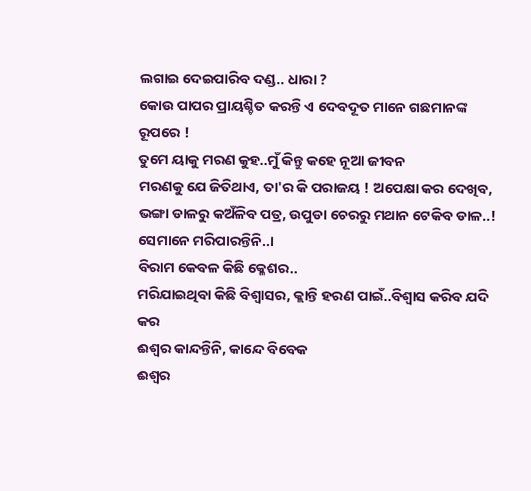ଲଗାଇ ଦେଇପାରିବ ଦଣ୍ଡ.. ଧାରା ?
କୋଉ ପାପର ପ୍ରାୟଶ୍ଚିତ କରନ୍ତି ଏ ଦେବଦୂତ ମାନେ ଗଛମାନଙ୍କ ରୂପରେ !
ତୁମେ ୟାକୁ ମରଣ କୁହ..ମୁଁ କିନ୍ତୁ କହେ ନୂଆ ଜୀବନ
ମରଣକୁ ଯେ ଜିତିଥାଏ, ତା'ର କି ପରାଜୟ ! ଅପେକ୍ଷା କର ଦେଖିବ,
ଭଙ୍ଗା ଡାଳରୁ କଅଁଳିବ ପତ୍ର, ଉପୁଡା ଚେରରୁ ମଥାନ ଟେକିବ ଡାଳ..!
ସେମାନେ ମରିପାରନ୍ତିନି..।
ବିରାମ କେବଳ କିଛି କ୍ଳେଶର..
ମରିଯାଇଥିବା କିଛି ବିଶ୍ୱାସର, କ୍ଲାନ୍ତି ହରଣ ପାଇଁ..ବିଶ୍ୱାସ କରିବ ଯଦି କର
ଈଶ୍ୱର କାନ୍ଦନ୍ତିନି, କାନ୍ଦେ ବିବେକ
ଈଶ୍ୱର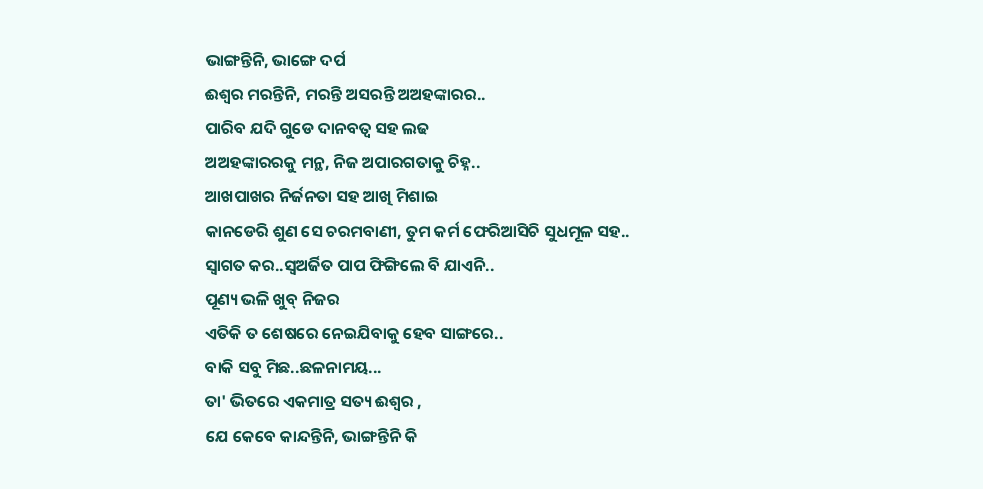ଭାଙ୍ଗନ୍ତିନି, ଭାଙ୍ଗେ ଦର୍ପ
ଈଶ୍ୱର ମରନ୍ତିନି, ମରନ୍ତି ଅସରନ୍ତି ଅଅହଙ୍କାରର..
ପାରିବ ଯଦି ଗୁଡେ ଦାନବତ୍ୱ ସହ ଲଢ
ଅଅହଙ୍କାରରକୁ ମନ୍ଥ, ନିଜ ଅପାରଗତାକୁ ଚିହ୍ନ..
ଆଖପାଖର ନିର୍ଜନତା ସହ ଆଖି ମିଶାଇ
କାନଡେରି ଶୁଣ ସେ ଚରମବାଣୀ, ତୁମ କର୍ମ ଫେରିଆସିଚି ସୁଧମୂଳ ସହ..
ସ୍ୱାଗତ କର..ସ୍ୱଅର୍ଜିତ ପାପ ଫିଙ୍ଗିଲେ ବି ଯାଏନି..
ପୂଣ୍ୟ ଭଳି ଖୁବ୍ ନିଜର
ଏତିକି ତ ଶେଷରେ ନେଇଯିବାକୁ ହେବ ସାଙ୍ଗରେ..
ବାକି ସବୁ ମିଛ..ଛଳନାମୟ...
ତା' ଭିତରେ ଏକମାତ୍ର ସତ୍ୟ ଈଶ୍ୱର ,
ଯେ କେବେ କାନ୍ଦନ୍ତିନି, ଭାଙ୍ଗନ୍ତିନି କି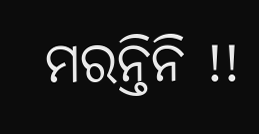ମରନ୍ତିନି !!